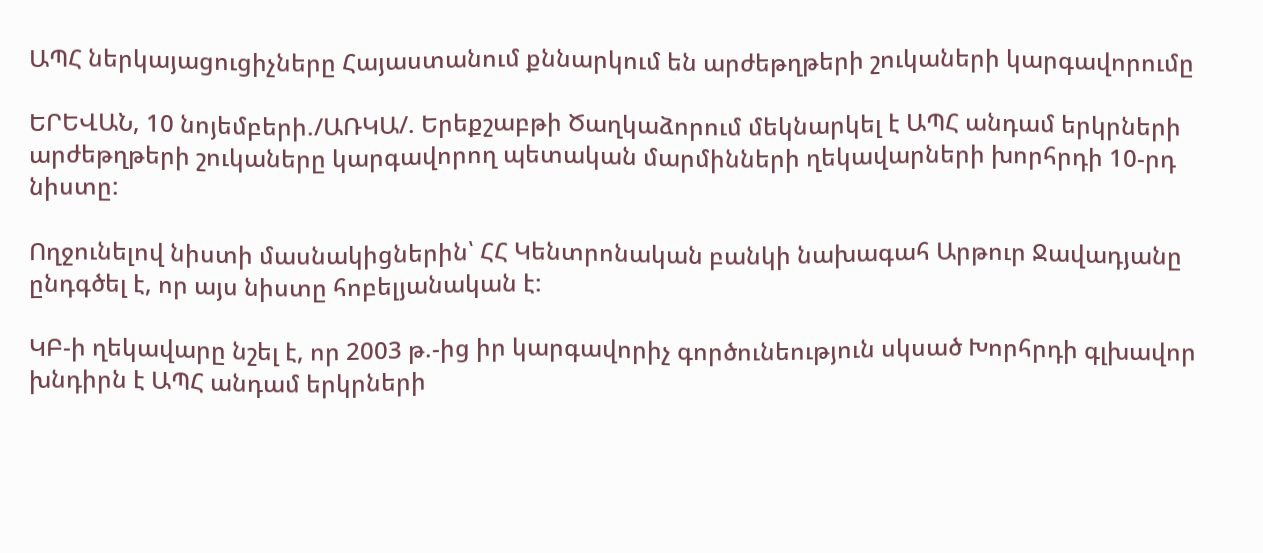ԱՊՀ ներկայացուցիչները Հայաստանում քննարկում են արժեթղթերի շուկաների կարգավորումը

ԵՐԵՎԱՆ, 10 նոյեմբերի./ԱՌԿԱ/. Երեքշաբթի Ծաղկաձորում մեկնարկել է ԱՊՀ անդամ երկրների արժեթղթերի շուկաները կարգավորող պետական մարմինների ղեկավարների խորհրդի 10-րդ նիստը:

Ողջունելով նիստի մասնակիցներին՝ ՀՀ Կենտրոնական բանկի նախագահ Արթուր Ջավադյանը ընդգծել է, որ այս նիստը հոբելյանական է:

ԿԲ-ի ղեկավարը նշել է, որ 2003 թ.-ից իր կարգավորիչ գործունեություն սկսած Խորհրդի գլխավոր խնդիրն է ԱՊՀ անդամ երկրների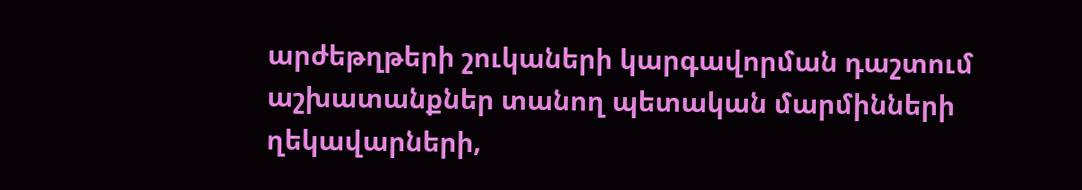արժեթղթերի շուկաների կարգավորման դաշտում աշխատանքներ տանող պետական մարմինների ղեկավարների,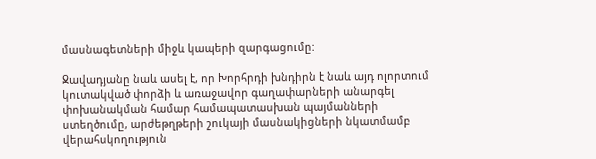մասնագետների միջև կապերի զարգացումը:

Ջավադյանը նաև ասել է, որ Խորհրդի խնդիրն է նաև այդ ոլորտում կուտակված փորձի և առաջավոր գաղափարների անարգել փոխանակման համար համապատասխան պայմանների ստեղծումը, արժեթղթերի շուկայի մասնակիցների նկատմամբ վերահսկողություն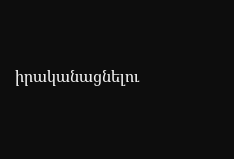իրականացնելու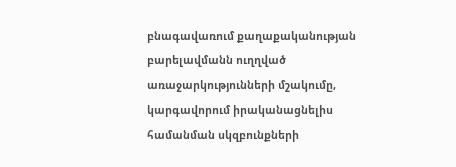բնագավառում քաղաքականության բարելավմանն ուղղված առաջարկությունների մշակումը, կարգավորում իրականացնելիս համանման սկզբունքների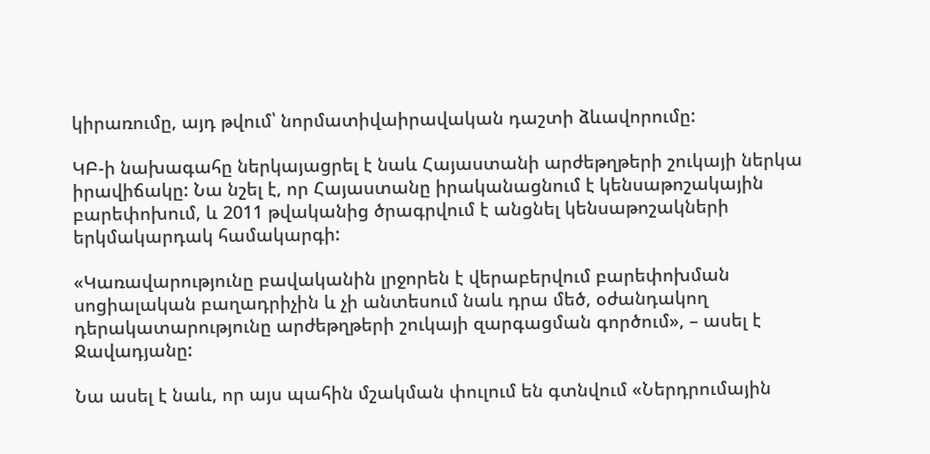կիրառումը, այդ թվում՝ նորմատիվաիրավական դաշտի ձևավորումը:

ԿԲ-ի նախագահը ներկայացրել է նաև Հայաստանի արժեթղթերի շուկայի ներկա իրավիճակը: Նա նշել է, որ Հայաստանը իրականացնում է կենսաթոշակային բարեփոխում, և 2011 թվականից ծրագրվում է անցնել կենսաթոշակների երկմակարդակ համակարգի:

«Կառավարությունը բավականին լրջորեն է վերաբերվում բարեփոխման սոցիալական բաղադրիչին և չի անտեսում նաև դրա մեծ, օժանդակող դերակատարությունը արժեթղթերի շուկայի զարգացման գործում», – ասել է Ջավադյանը:

Նա ասել է նաև, որ այս պահին մշակման փուլում են գտնվում «Ներդրումային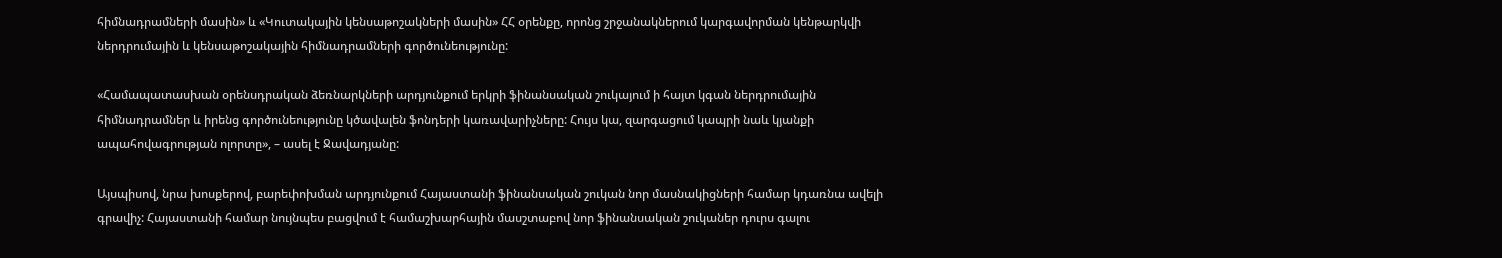հիմնադրամների մասին» և «Կուտակային կենսաթոշակների մասին» ՀՀ օրենքը, որոնց շրջանակներում կարգավորման կենթարկվի ներդրումային և կենսաթոշակային հիմնադրամների գործունեությունը:

«Համապատասխան օրենսդրական ձեռնարկների արդյունքում երկրի ֆինանսական շուկայում ի հայտ կգան ներդրումային հիմնադրամներ և իրենց գործունեությունը կծավալեն ֆոնդերի կառավարիչները: Հույս կա, զարգացում կապրի նաև կյանքի ապահովագրության ոլորտը», – ասել է Ջավադյանը:

Այսպիսով, նրա խոսքերով, բարեփոխման արդյունքում Հայաստանի ֆինանսական շուկան նոր մասնակիցների համար կդառնա ավելի գրավիչ: Հայաստանի համար նույնպես բացվում է համաշխարհային մասշտաբով նոր ֆինանսական շուկաներ դուրս գալու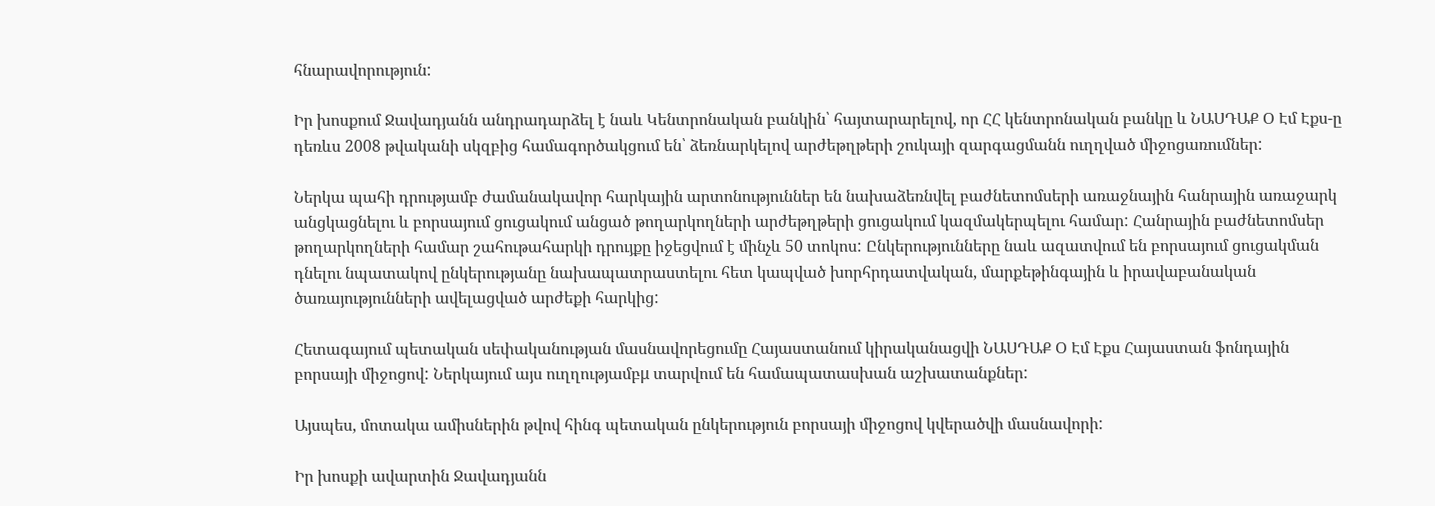հնարավորություն:

Իր խոսքում Ջավադյանն անդրադարձել է նաև Կենտրոնական բանկին՝ հայտարարելով, որ ՀՀ կենտրոնական բանկը և ՆԱՍԴԱՔ Օ Էմ Էքս-ը դեռևս 2008 թվականի սկզբից համագործակցում են՝ ձեռնարկելով արժեթղթերի շուկայի զարգացմանն ուղղված միջոցառումներ:

Ներկա պահի դրությամբ ժամանակավոր հարկային արտոնություններ են նախաձեռնվել բաժնետոմսերի առաջնային հանրային առաջարկ անցկացնելու և բորսայում ցուցակում անցած թողարկողների արժեթղթերի ցուցակում կազմակերպելու համար: Հանրային բաժնետոմսեր թողարկողների համար շահութահարկի դրույքը իջեցվում է մինչև 50 տոկոս: Ընկերությունները նաև ազատվում են բորսայում ցուցակման դնելու նպատակով ընկերությանը նախապատրաստելու հետ կապված խորհրդատվական, մարքեթինգային և իրավաբանական ծառայությունների ավելացված արժեքի հարկից:

Հետագայում պետական սեփականության մասնավորեցումը Հայաստանում կիրականացվի ՆԱՍԴԱՔ Օ Էմ Էքս Հայաստան ֆոնդային բորսայի միջոցով: Ներկայում այս ուղղությամբμ տարվում են համապատասխան աշխատանքներ:

Այսպես, մոտակա ամիսներին թվով հինգ պետական ընկերություն բորսայի միջոցով կվերածվի մասնավորի:

Իր խոսքի ավարտին Ջավադյանն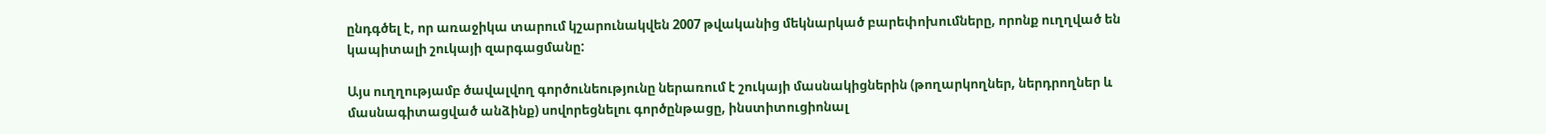ընդգծել է, որ առաջիկա տարում կշարունակվեն 2007 թվականից մեկնարկած բարեփոխումները, որոնք ուղղված են կապիտալի շուկայի զարգացմանը:

Այս ուղղությամբ ծավալվող գործունեությունը ներառում է շուկայի մասնակիցներին (թողարկողներ, ներդրողներ և մասնագիտացված անձինք) սովորեցնելու գործընթացը, ինստիտուցիոնալ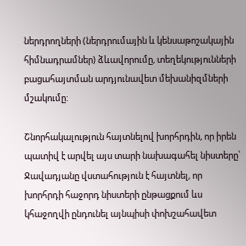ներդրողների (ներդրումային և կենսաթոշակային հիմնադրամներ) ձևավորումը, տեղեկությունների բացահայտման արդյունավետ մեխանիզմների մշակումը:

Շնորհակալություն հայտնելով խորհրդին, որ իրեն պատիվ է արվել այս տարի նախագահել նիստերը՝ Ջավադյանը վստահություն է հայտնել, որ խորհրդի հաջորդ նիստերի ընթացքում ևս կհաջողվի ընդունել այնպիսի փոխշահավետ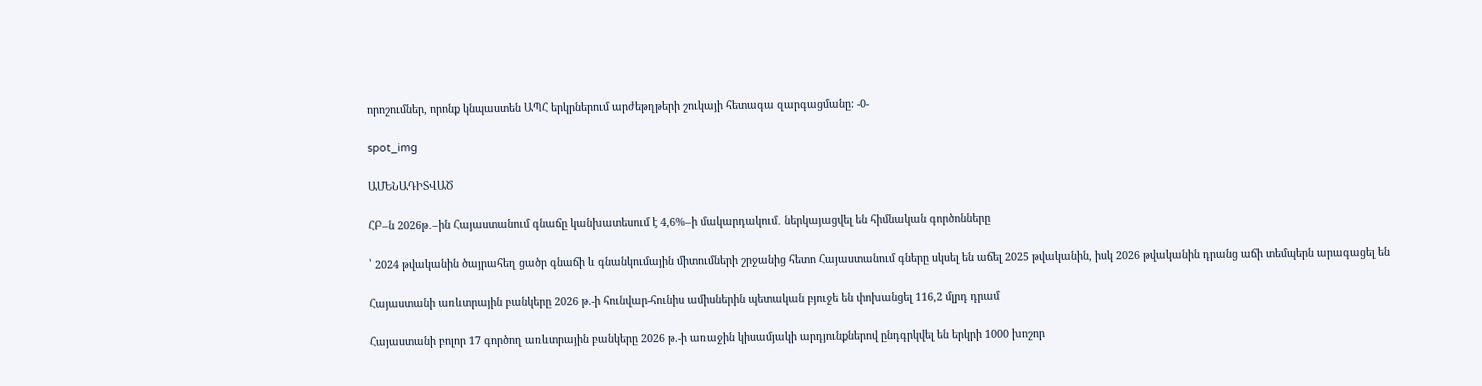որոշումներ, որոնք կնպաստեն ԱՊՀ երկրներում արժեթղթերի շուկայի հետագա զարգացմանը: -0-

spot_img

ԱՄԵՆԱԴԻՏՎԱԾ

ՀԲ–ն 2026թ․–ին Հայաստանում գնաճը կանխատեսում է 4,6%–ի մակարդակում․ ներկայացվել են հիմնական գործոնները

՝ 2024 թվականին ծայրահեղ ցածր գնաճի և գնանկումային միտումների շրջանից հետո Հայաստանում գները սկսել են աճել 2025 թվականին, իսկ 2026 թվականին դրանց աճի տեմպերն արագացել են

Հայաստանի առևտրային բանկերը 2026 թ.-ի հունվար-հունիս ամիսներին պետական բյուջե են փոխանցել 116,2 մլրդ դրամ

Հայաստանի բոլոր 17 գործող առևտրային բանկերը 2026 թ.-ի առաջին կիսամյակի արդյունքներով ընդգրկվել են երկրի 1000 խոշոր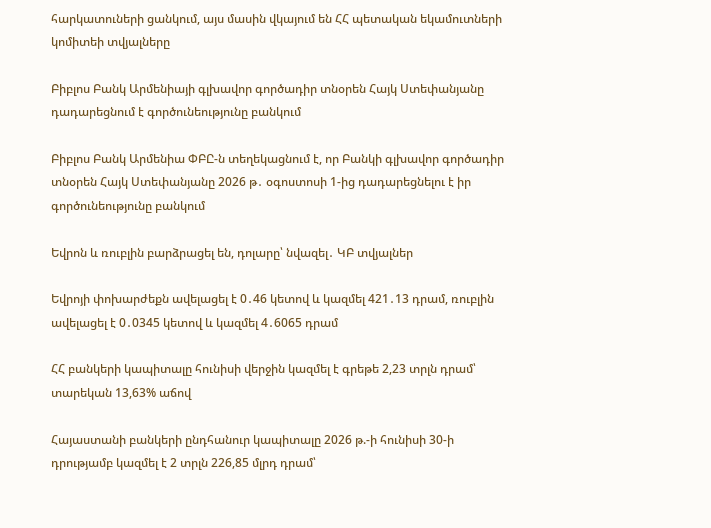հարկատուների ցանկում, այս մասին վկայում են ՀՀ պետական եկամուտների կոմիտեի տվյալները

Բիբլոս Բանկ Արմենիայի գլխավոր գործադիր տնօրեն Հայկ Ստեփանյանը դադարեցնում է գործունեությունը բանկում

Բիբլոս Բանկ Արմենիա ՓԲԸ-ն տեղեկացնում է, որ Բանկի գլխավոր գործադիր տնօրեն Հայկ Ստեփանյանը 2026 թ․ օգոստոսի 1-ից դադարեցնելու է իր գործունեությունը բանկում

Եվրոն և ռուբլին բարձրացել են, դոլարը՝ նվազել․ ԿԲ տվյալներ

Եվրոյի փոխարժեքն ավելացել է 0․46 կետով և կազմել 421․13 դրամ, ռուբլին ավելացել է 0․0345 կետով և կազմել 4․6065 դրամ

ՀՀ բանկերի կապիտալը հունիսի վերջին կազմել է գրեթե 2,23 տրլն դրամ՝ տարեկան 13,63% աճով

Հայաստանի բանկերի ընդհանուր կապիտալը 2026 թ.-ի հունիսի 30-ի դրությամբ կազմել է 2 տրլն 226,85 մլրդ դրամ՝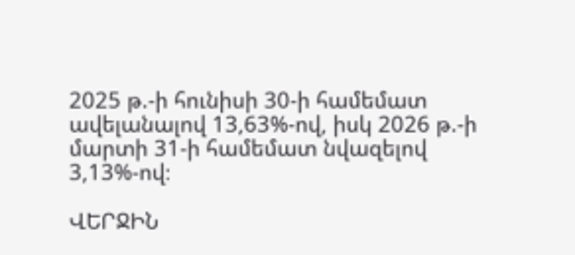2025 թ.-ի հունիսի 30-ի համեմատ ավելանալով 13,63%-ով, իսկ 2026 թ.-ի մարտի 31-ի համեմատ նվազելով 3,13%-ով։

ՎԵՐՋԻՆ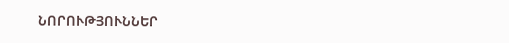ՆՈՐՈՒԹՅՈՒՆՆԵՐ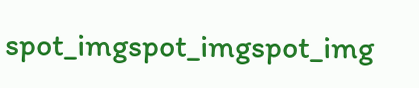spot_imgspot_imgspot_img